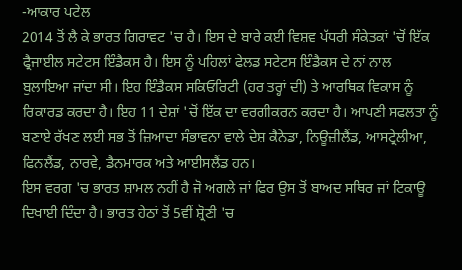-ਆਕਾਰ ਪਟੇਲ
2014 ਤੋਂ ਲੈ ਕੇ ਭਾਰਤ ਗਿਰਾਵਟ 'ਚ ਹੈ। ਇਸ ਦੇ ਬਾਰੇ ਕਈ ਵਿਸ਼ਵ ਪੱਧਰੀ ਸੰਕੇਤਕਾਂ 'ਚੋਂ ਇੱਕ ਫ੍ਰੈਜਾਈਲ ਸਟੇਟਸ ਇੰਡੈਕਸ ਹੈ। ਇਸ ਨੂੰ ਪਹਿਲਾਂ ਫੇਲਡ ਸਟੇਟਸ ਇੰਡੈਕਸ ਦੇ ਨਾਂ ਨਾਲ ਬੁਲਾਇਆ ਜਾਂਦਾ ਸੀ। ਇਹ ਇੰਡੈਕਸ ਸਕਿਓਰਿਟੀ (ਹਰ ਤਰ੍ਹਾਂ ਦੀ) ਤੇ ਆਰਥਿਕ ਵਿਕਾਸ ਨੂੰ ਰਿਕਾਰਡ ਕਰਦਾ ਹੈ। ਇਹ 11 ਦੇਸ਼ਾਂ 'ਚੋਂ ਇੱਕ ਦਾ ਵਰਗੀਕਰਨ ਕਰਦਾ ਹੈ। ਆਪਣੀ ਸਫਲਤਾ ਨੂੰ ਬਣਾਏ ਰੱਖਣ ਲਈ ਸਭ ਤੋਂ ਜ਼ਿਆਦਾ ਸੰਭਾਵਨਾ ਵਾਲੇ ਦੇਸ਼ ਕੈਨੇਡਾ, ਨਿਊਜ਼ੀਲੈਂਡ, ਆਸਟ੍ਰੇਲੀਆ, ਫਿਨਲੈਂਡ, ਨਾਰਵੇ, ਡੈਨਮਾਰਕ ਅਤੇ ਆਈਸਲੈਂਡ ਹਨ।
ਇਸ ਵਰਗ 'ਚ ਭਾਰਤ ਸ਼ਾਮਲ ਨਹੀਂ ਹੈ ਜੋ ਅਗਲੇ ਜਾਂ ਫਿਰ ਉਸ ਤੋਂ ਬਾਅਦ ਸਥਿਰ ਜਾਂ ਟਿਕਾਊ ਦਿਖਾਈ ਦਿੰਦਾ ਹੈ। ਭਾਰਤ ਹੇਠਾਂ ਤੋਂ 5ਵੀਂ ਸ਼੍ਰੋਣੀ 'ਚ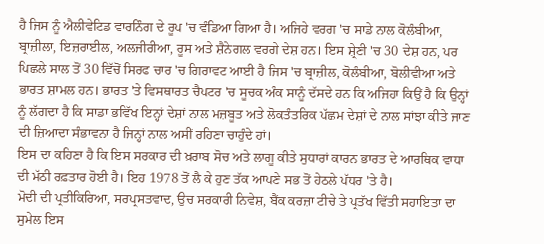ਹੈ ਜਿਸ ਨੂੰ ਐਲੀਵੇਟਿਡ ਵਾਰਨਿੰਗ ਦੇ ਰੂਪ 'ਚ ਵੰਡਿਆ ਗਿਆ ਹੈ। ਅਜਿਹੇ ਵਰਗ 'ਚ ਸਾਡੇ ਨਾਲ ਕੋਲੰਬੀਆ, ਬ੍ਰਾਜ਼ੀਲਾ, ਇਜ਼ਰਾਈਲ, ਅਲਜੀਰੀਆ, ਰੂਸ ਅਤੇ ਸ਼ੈਨੇਗਲ ਵਰਗੇ ਦੇਸ਼ ਹਨ। ਇਸ ਸ਼੍ਰੇਣੀ 'ਚ 30 ਦੇਸ਼ ਹਨ, ਪਰ ਪਿਛਲੇ ਸਾਲ ਤੋਂ 30 ਵਿੱਚੋਂ ਸਿਰਫ ਚਾਰ 'ਚ ਗਿਰਾਵਟ ਆਈ ਹੈ ਜਿਸ 'ਚ ਬ੍ਰਾਜ਼ੀਲ, ਕੋਲੰਬੀਆ, ਬੋਲੀਵੀਆ ਅਤੇ ਭਾਰਤ ਸ਼ਾਮਲ ਹਨ। ਭਾਰਤ 'ਤੇ ਵਿਸਥਾਰਤ ਚੈਪਟਰ 'ਚ ਸੂਚਕ ਅੰਕ ਸਾਨੂੰ ਦੱਸਦੇ ਹਨ ਕਿ ਅਜਿਹਾ ਕਿਉਂ ਹੈ ਕਿ ਉਨ੍ਹਾਂ ਨੂੰ ਲੱਗਦਾ ਹੈ ਕਿ ਸਾਡਾ ਭਵਿੱਖ ਇਨ੍ਹਾਂ ਦੇਸ਼ਾਂ ਨਾਲ ਮਜ਼ਬੂਤ ਅਤੇ ਲੋਕਤੰਤਰਿਕ ਪੱਛਮ ਦੇਸ਼ਾਂ ਦੇ ਨਾਲ ਸਾਂਝਾ ਕੀਤੇ ਜਾਣ ਦੀ ਜ਼ਿਆਦਾ ਸੰਭਾਵਨਾ ਹੈ ਜਿਨ੍ਹਾਂ ਨਾਲ ਅਸੀਂ ਰਹਿਣਾ ਚਾਹੁੰਦੇ ਹਾਂ।
ਇਸ ਦਾ ਕਹਿਣਾ ਹੈ ਕਿ ਇਸ ਸਰਕਾਰ ਦੀ ਖ਼ਰਾਬ ਸੋਚ ਅਤੇ ਲਾਗੂ ਕੀਤੇ ਸੁਧਾਰਾਂ ਕਾਰਨ ਭਾਰਤ ਦੇ ਆਰਥਿਕ ਵਾਧਾ ਦੀ ਮੱਠੀ ਰਫ਼ਤਾਰ ਹੋਈ ਹੈ। ਇਹ 1978 ਤੋਂ ਲੈ ਕੇ ਹੁਣ ਤੱਕ ਆਪਣੇ ਸਭ ਤੋਂ ਹੇਠਲੇ ਪੱਧਰ 'ਤੇ ਹੈ।
ਮੋਦੀ ਦੀ ਪ੍ਰਤੀਕਿਰਿਆ, ਸਰਪ੍ਰਸਤਵਾਦ, ਉਚ ਸਰਕਾਰੀ ਨਿਵੇਸ਼, ਬੈਂਕ ਕਰਜ਼ਾ ਟੀਚੇ ਤੇ ਪ੍ਰਤੱਖ ਵਿੱਤੀ ਸਹਾਇਤਾ ਦਾ ਸੁਮੇਲ ਇਸ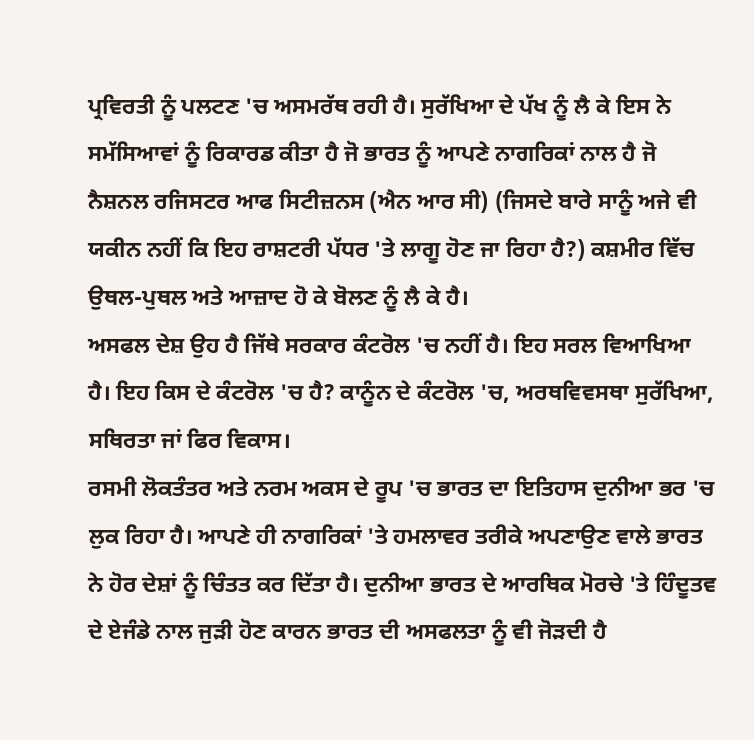ਪ੍ਰਵਿਰਤੀ ਨੂੰ ਪਲਟਣ 'ਚ ਅਸਮਰੱਥ ਰਹੀ ਹੈ। ਸੁਰੱਖਿਆ ਦੇ ਪੱਖ ਨੂੰ ਲੈ ਕੇ ਇਸ ਨੇ ਸਮੱਸਿਆਵਾਂ ਨੂੰ ਰਿਕਾਰਡ ਕੀਤਾ ਹੈ ਜੋ ਭਾਰਤ ਨੂੰ ਆਪਣੇ ਨਾਗਰਿਕਾਂ ਨਾਲ ਹੈ ਜੋ ਨੈਸ਼ਨਲ ਰਜਿਸਟਰ ਆਫ ਸਿਟੀਜ਼ਨਸ (ਐਨ ਆਰ ਸੀ) (ਜਿਸਦੇ ਬਾਰੇ ਸਾਨੂੰ ਅਜੇ ਵੀ ਯਕੀਨ ਨਹੀਂ ਕਿ ਇਹ ਰਾਸ਼ਟਰੀ ਪੱਧਰ 'ਤੇ ਲਾਗੂ ਹੋਣ ਜਾ ਰਿਹਾ ਹੈ?) ਕਸ਼ਮੀਰ ਵਿੱਚ ਉਥਲ-ਪੁਥਲ ਅਤੇ ਆਜ਼ਾਦ ਹੋ ਕੇ ਬੋਲਣ ਨੂੰ ਲੈ ਕੇ ਹੈ।
ਅਸਫਲ ਦੇਸ਼ ਉਹ ਹੈ ਜਿੱਥੇ ਸਰਕਾਰ ਕੰਟਰੋਲ 'ਚ ਨਹੀਂ ਹੈ। ਇਹ ਸਰਲ ਵਿਆਖਿਆ ਹੈ। ਇਹ ਕਿਸ ਦੇ ਕੰਟਰੋਲ 'ਚ ਹੈ? ਕਾਨੂੰਨ ਦੇ ਕੰਟਰੋਲ 'ਚ, ਅਰਥਵਿਵਸਥਾ ਸੁਰੱਖਿਆ, ਸਥਿਰਤਾ ਜਾਂ ਫਿਰ ਵਿਕਾਸ।
ਰਸਮੀ ਲੋਕਤੰਤਰ ਅਤੇ ਨਰਮ ਅਕਸ ਦੇ ਰੂਪ 'ਚ ਭਾਰਤ ਦਾ ਇਤਿਹਾਸ ਦੁਨੀਆ ਭਰ 'ਚ ਲੁਕ ਰਿਹਾ ਹੈ। ਆਪਣੇ ਹੀ ਨਾਗਰਿਕਾਂ 'ਤੇ ਹਮਲਾਵਰ ਤਰੀਕੇ ਅਪਣਾਉਣ ਵਾਲੇ ਭਾਰਤ ਨੇ ਹੋਰ ਦੇਸ਼ਾਂ ਨੂੰ ਚਿੰਤਤ ਕਰ ਦਿੱਤਾ ਹੈ। ਦੁਨੀਆ ਭਾਰਤ ਦੇ ਆਰਥਿਕ ਮੋਰਚੇ 'ਤੇ ਹਿੰਦੂਤਵ ਦੇ ਏਜੰਡੇ ਨਾਲ ਜੁੜੀ ਹੋਣ ਕਾਰਨ ਭਾਰਤ ਦੀ ਅਸਫਲਤਾ ਨੂੰ ਵੀ ਜੋੜਦੀ ਹੈ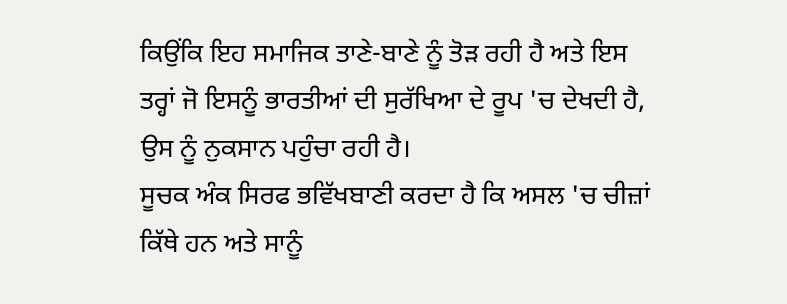ਕਿਉਂਕਿ ਇਹ ਸਮਾਜਿਕ ਤਾਣੇ-ਬਾਣੇ ਨੂੰ ਤੋੜ ਰਹੀ ਹੈ ਅਤੇ ਇਸ ਤਰ੍ਹਾਂ ਜੋ ਇਸਨੂੰ ਭਾਰਤੀਆਂ ਦੀ ਸੁਰੱਖਿਆ ਦੇ ਰੂਪ 'ਚ ਦੇਖਦੀ ਹੈ, ਉਸ ਨੂੰ ਨੁਕਸਾਨ ਪਹੁੰਚਾ ਰਹੀ ਹੈ।
ਸੂਚਕ ਅੰਕ ਸਿਰਫ ਭਵਿੱਖਬਾਣੀ ਕਰਦਾ ਹੈ ਕਿ ਅਸਲ 'ਚ ਚੀਜ਼ਾਂ ਕਿੱਥੇ ਹਨ ਅਤੇ ਸਾਨੂੰ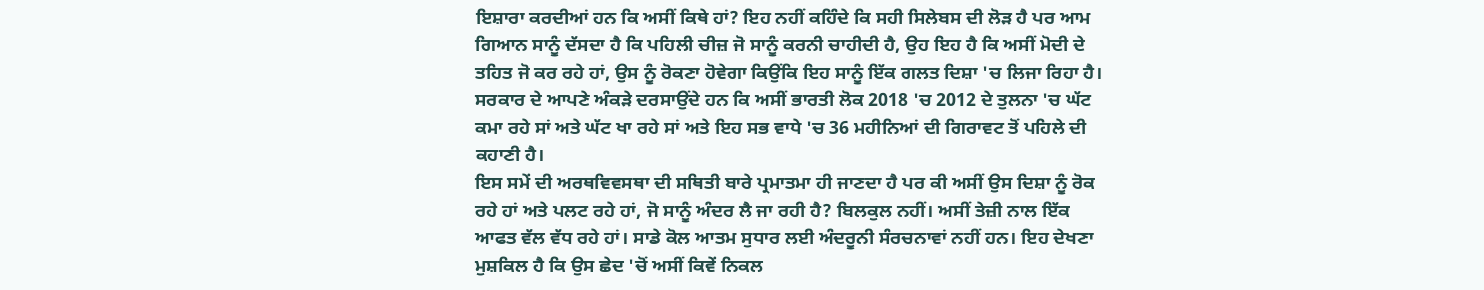ਇਸ਼ਾਰਾ ਕਰਦੀਆਂ ਹਨ ਕਿ ਅਸੀਂ ਕਿਥੇ ਹਾਂ? ਇਹ ਨਹੀਂ ਕਹਿੰਦੇ ਕਿ ਸਹੀ ਸਿਲੇਬਸ ਦੀ ਲੋੜ ਹੈ ਪਰ ਆਮ ਗਿਆਨ ਸਾਨੂੰ ਦੱਸਦਾ ਹੈ ਕਿ ਪਹਿਲੀ ਚੀਜ਼ ਜੋ ਸਾਨੂੰ ਕਰਨੀ ਚਾਹੀਦੀ ਹੈ, ਉਹ ਇਹ ਹੈ ਕਿ ਅਸੀਂ ਮੋਦੀ ਦੇ ਤਹਿਤ ਜੋ ਕਰ ਰਹੇ ਹਾਂ, ਉਸ ਨੂੰ ਰੋਕਣਾ ਹੋਵੇਗਾ ਕਿਉਂਕਿ ਇਹ ਸਾਨੂੰ ਇੱਕ ਗਲਤ ਦਿਸ਼ਾ 'ਚ ਲਿਜਾ ਰਿਹਾ ਹੈ। ਸਰਕਾਰ ਦੇ ਆਪਣੇ ਅੰਕੜੇ ਦਰਸਾਉਂਦੇ ਹਨ ਕਿ ਅਸੀਂ ਭਾਰਤੀ ਲੋਕ 2018 'ਚ 2012 ਦੇ ਤੁਲਨਾ 'ਚ ਘੱਟ ਕਮਾ ਰਹੇ ਸਾਂ ਅਤੇ ਘੱਟ ਖਾ ਰਹੇ ਸਾਂ ਅਤੇ ਇਹ ਸਭ ਵਾਧੇ 'ਚ 36 ਮਹੀਨਿਆਂ ਦੀ ਗਿਰਾਵਟ ਤੋਂ ਪਹਿਲੇ ਦੀ ਕਹਾਣੀ ਹੈ।
ਇਸ ਸਮੇਂ ਦੀ ਅਰਥਵਿਵਸਥਾ ਦੀ ਸਥਿਤੀ ਬਾਰੇ ਪ੍ਰਮਾਤਮਾ ਹੀ ਜਾਣਦਾ ਹੈ ਪਰ ਕੀ ਅਸੀਂ ਉਸ ਦਿਸ਼ਾ ਨੂੰ ਰੋਕ ਰਹੇ ਹਾਂ ਅਤੇ ਪਲਟ ਰਹੇ ਹਾਂ, ਜੋ ਸਾਨੂੰ ਅੰਦਰ ਲੈ ਜਾ ਰਹੀ ਹੈ? ਬਿਲਕੁਲ ਨਹੀਂ। ਅਸੀਂ ਤੇਜ਼ੀ ਨਾਲ ਇੱਕ ਆਫਤ ਵੱਲ ਵੱਧ ਰਹੇ ਹਾਂ। ਸਾਡੇ ਕੋਲ ਆਤਮ ਸੁਧਾਰ ਲਈ ਅੰਦਰੂਨੀ ਸੰਰਚਨਾਵਾਂ ਨਹੀਂ ਹਨ। ਇਹ ਦੇਖਣਾ ਮੁਸ਼ਕਿਲ ਹੈ ਕਿ ਉਸ ਛੇਦ 'ਚੋਂ ਅਸੀਂ ਕਿਵੇਂ ਨਿਕਲ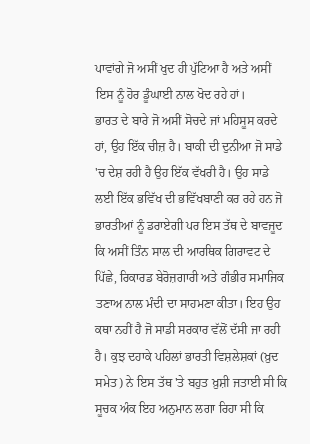ਪਾਵਾਂਗੇ ਜੋ ਅਸੀਂ ਖੁਦ ਹੀ ਪੁੱਟਿਆ ਹੈ ਅਤੇ ਅਸੀਂ ਇਸ ਨੂੰ ਹੋਰ ਡੂੰਘਾਈ ਨਾਲ ਖੋਦ ਰਹੇ ਹਾਂ।
ਭਾਰਤ ਦੇ ਬਾਰੇ ਜੋ ਅਸੀਂ ਸੋਚਦੇ ਜਾਂ ਮਹਿਸੂਸ ਕਰਦੇ ਹਾਂ, ਉਹ ਇੱਕ ਚੀਜ਼ ਹੈ। ਬਾਕੀ ਦੀ ਦੁਨੀਆ ਜੋ ਸਾਡੇ 'ਚ ਦੇਸ਼ ਰਹੀ ਹੈ ਉਹ ਇੱਕ ਵੱਖਰੀ ਹੈ। ਉਹ ਸਾਡੇ ਲਈ ਇੱਕ ਭਵਿੱਖ ਦੀ ਭਵਿੱਖਬਾਣੀ ਕਰ ਰਹੇ ਹਨ ਜੋ ਭਾਰਤੀਆਂ ਨੂੰ ਡਰਾਏਗੀ ਪਰ ਇਸ ਤੱਥ ਦੇ ਬਾਵਜੂਦ ਕਿ ਅਸੀਂ ਤਿੰਨ ਸਾਲ ਦੀ ਆਰਥਿਕ ਗਿਰਾਵਟ ਦੇ ਪਿੱਛੇ, ਰਿਕਾਰਡ ਬੇਰੋਜ਼ਗਾਰੀ ਅਤੇ ਗੰਭੀਰ ਸਮਾਜਿਕ ਤਣਾਅ ਨਾਲ ਮੰਦੀ ਦਾ ਸਾਹਮਣਾ ਕੀਤਾ। ਇਹ ਉਹ ਕਥਾ ਨਹੀਂ ਹੈ ਜੋ ਸਾਡੀ ਸਰਕਾਰ ਵੱਲੋਂ ਦੱਸੀ ਜਾ ਰਹੀ ਹੈ। ਕੁਝ ਦਹਾਕੇ ਪਹਿਲਾਂ ਭਾਰਤੀ ਵਿਸ਼ਲੇਸ਼ਕਾਂ (ਖ਼ੁਦ ਸਮੇਤ) ਨੇ ਇਸ ਤੱਥ 'ਤੇ ਬਹੁਤ ਖ਼ੁਸ਼ੀ ਜਤਾਈ ਸੀ ਕਿ ਸੂਚਕ ਅੰਕ ਇਹ ਅਨੁਮਾਨ ਲਗਾ ਰਿਹਾ ਸੀ ਕਿ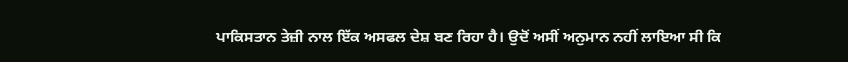ਪਾਕਿਸਤਾਨ ਤੇਜ਼ੀ ਨਾਲ ਇੱਕ ਅਸਫਲ ਦੇਸ਼ ਬਣ ਰਿਹਾ ਹੈ। ਉਦੋਂ ਅਸੀਂ ਅਨੁਮਾਨ ਨਹੀਂ ਲਾਇਆ ਸੀ ਕਿ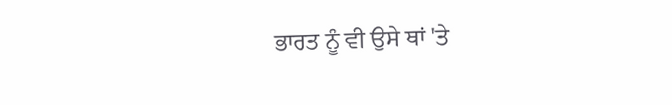ਭਾਰਤ ਨੂੰ ਵੀ ਉਸੇ ਥਾਂ 'ਤੇ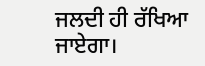ਜਲਦੀ ਹੀ ਰੱਖਿਆ ਜਾਏਗਾ।